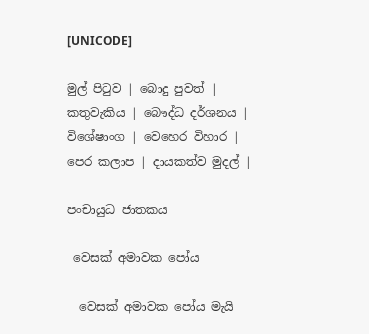[UNICODE]

මුල් පිටුව | බොදු පුවත් | කතුවැකිය | බෞද්ධ දර්ශනය | විශේෂාංග | වෙහෙර විහාර | පෙර කලාප | දායකත්ව මුදල් |

පංචායුධ ජාතකය

 වෙසක් අමාවක පෝය

  වෙසක් අමාවක පෝය මැයි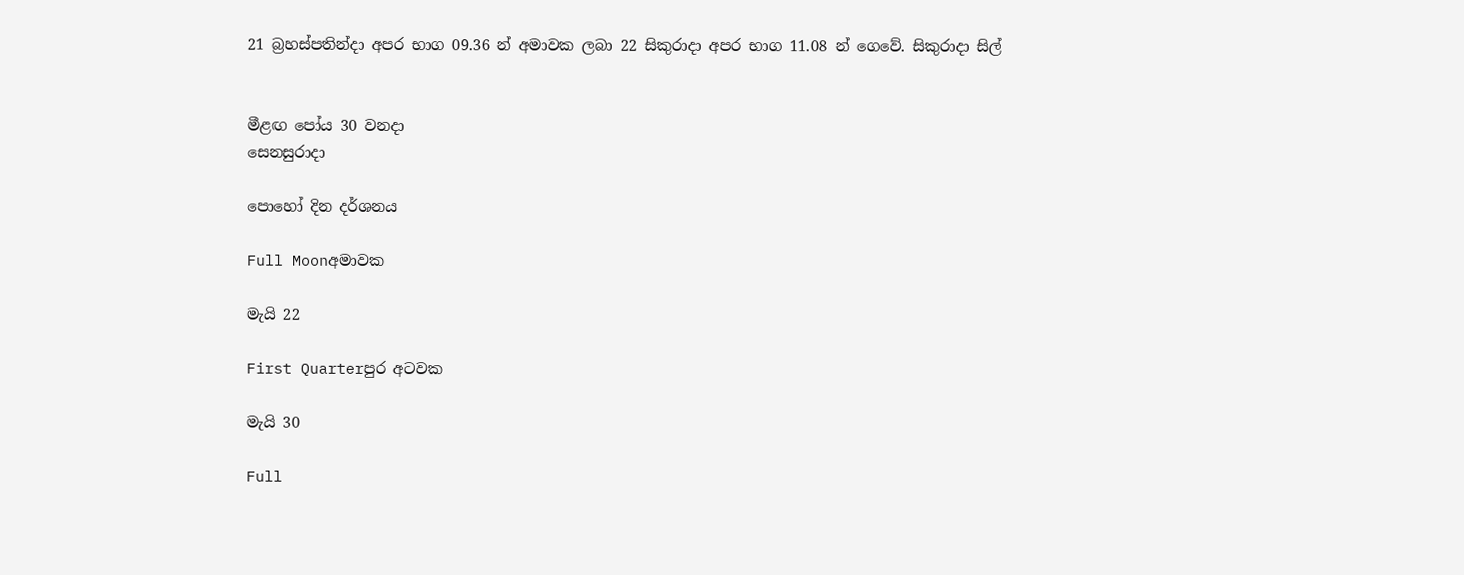21 බ්‍රහස්පතින්දා අපර භාග 09.36 න් අමාවක ලබා 22 සිකුරාදා අපර භාග 11.08 න් ගෙවේ. සිකුරාදා සිල්


මීළඟ පෝය 30 වනදා
සෙනසුරාදා

පොහෝ දින දර්ශනය

Full Moonඅමාවක

මැයි 22

First Quarterපුර අටවක

මැයි 30

Full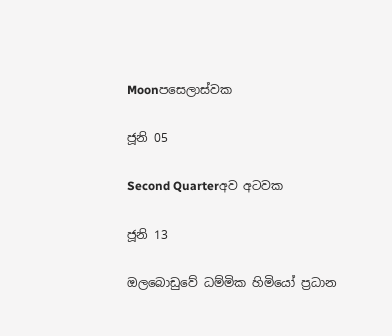Moonපසෙලාස්වක

ජූනි 05

Second Quarterඅව අටවක

ජූනි 13

ඔලබොඩුවේ ධම්මික හිමියෝ ප්‍රධාන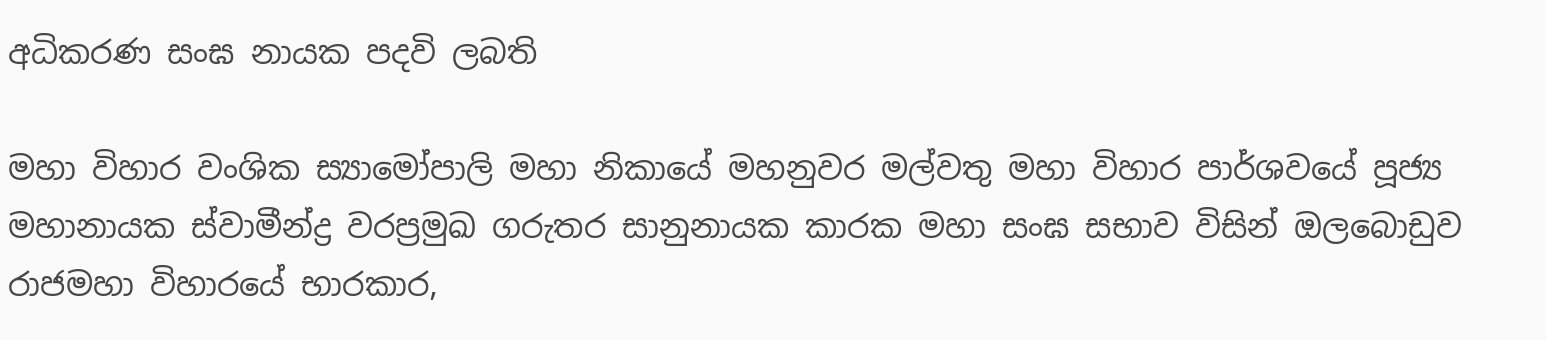අධිකරණ සංඝ නායක පදවි ලබති

මහා විහාර වංශික ස්‍යාමෝපාලි මහා නිකායේ මහනුවර මල්වතු මහා විහාර පාර්ශවයේ පූජ්‍ය මහානායක ස්වාමීන්ද්‍ර වරප්‍රමුඛ ගරුතර සානුනායක කාරක මහා සංඝ සභාව විසින් ඔලබොඩුව රාජමහා විහාරයේ භාරකාර,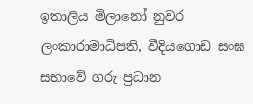ඉතාලිය මිලානෝ නුවර ලංකාරාමාධිපති, වීදියගොඩ සංඝ සභාවේ ගරු ප්‍රධාන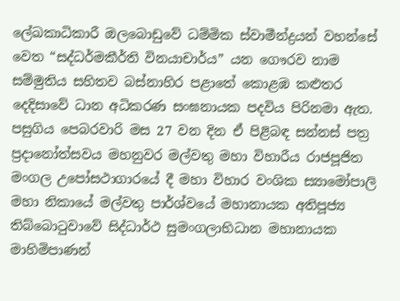ලේඛකාධිකාරී ඔලබොඩුවේ ධම්මික ස්වාමීන්ද්‍රයන් වහන්සේ වෙත “සද්ධර්මකීර්ති විනයාචාර්ය” යන ගෞරව නාම සම්මුතිය සහිතව බස්නාහිර‌ පළාතේ කොළඹ කළුතර දෙදිසාවේ ධාන අධිකරණ සංඝනායක පදවිය පිරිනමා ඇත. පසුගිය පෙබරවාරි මස 27 වන දින ඒ පිළිබඳ සන්නස් පත්‍ර ප්‍රදානෝත්සවය මහනුවර මල්වතු මහා විහාරීය ‌රාජපූජිත මංගල උපෝසථාගාරයේ දී මහා විහාර වංශික ස්‍යාමෝපාලි මහා නිකායේ මල්වතු පාර්ශ්වයේ මහානායක අතිපූජ්‍ය තිබ්බොටුවාවේ සිද්ධාර්ථ සුමංගලාභිධාන මහානායක මාහිමිපාණන්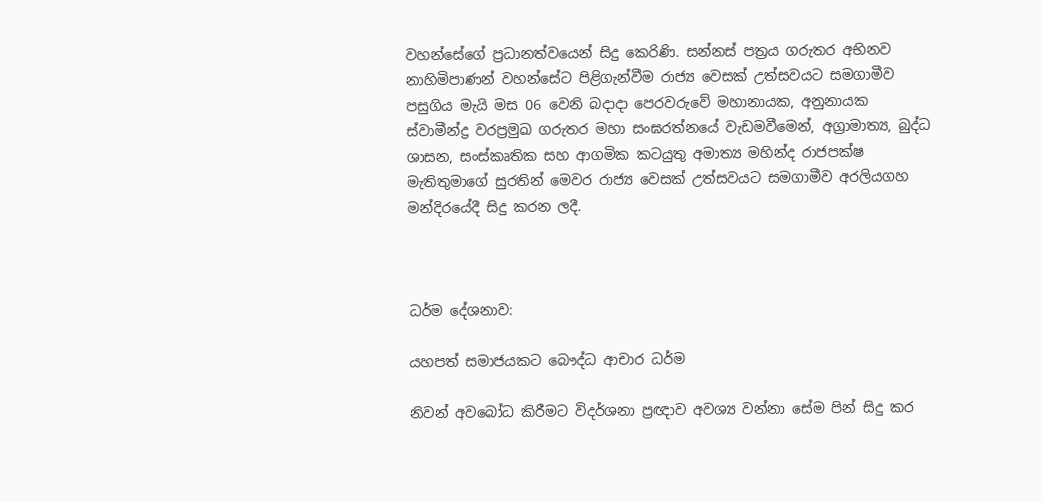වහන්සේගේ ප්‍රධානත්වයෙන් සිදු කෙරිණි. සන්නස් පත්‍රය ගරුතර අභිනව නාහිමිපාණන් වහන්සේට පිළිගැන්වීම රාජ්‍ය වෙසක් උත්සවයට සමගාමීව පසුගිය මැයි මස 06 වෙනි බදාදා පෙරවරුවේ මහානායක, අනුනායක ස්වාමීන්ද්‍ර වරප්‍රමුඛ ගරුතර මහා සංඝරත්නයේ වැඩමවීමෙන්, අග්‍රාමාත්‍ය, බුද්ධ ශාසන, සංස්කෘතික සහ ආගමික කටයුතු අමාත්‍ය මහින්ද රාජපක්ෂ මැතිතුමාගේ සුරතින් මෙවර රාජ්‍ය වෙසක් උත්සවයට සමගාමීව අරලියගහ මන්දිරයේදී සිදු කරන ලදී.



ධර්ම දේශනාව:

යහපත් සමාජයකට බෞද්ධ ආචාර ධර්ම

නිවන් අවබෝධ කිරීමට විදර්ශනා ප්‍රඥාව අවශ්‍ය වන්නා සේම පින් සිදු කර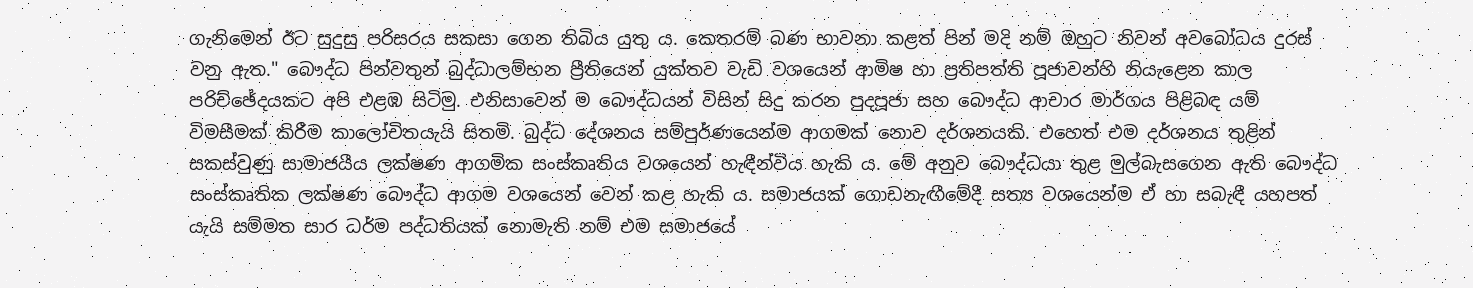ගැනිමෙන් ඊට සුදුසු පරිසරය සකසා ගෙන තිබිය යුතු ය. කෙතරම් බණ භාවනා කළත් පින් මදි නම් ඔහුට නිවන් අවබෝධය දුරස් වනු ඇත." බෞද්ධ පින්වතුන් බුද්ධාලම්භන ප්‍රීතියෙන් යුක්තව වැඩි වශයෙන් ආමිෂ හා ප්‍රතිපත්ති පූජාවන්හි නියැළෙන කාල පරිච්ඡේදයකට අපි එළඹ සිටිමු. එනිසාවෙන් ම බෞද්ධයන් විසින් සිදු කරන පුදපූජා සහ බෞද්ධ ආචාර මාර්ගය පිළිබඳ යම් විමසීමක් කිරීම කාලෝචිතයැයි සිතමි. බුද්ධ දේශනය සම්පුර්ණයෙන්ම ආගමක් නොව දර්ශනයකි. එහෙත් එම දර්ශනය තුළින් සකස්වුණු සාමාජයීය ලක්ෂණ ආගමික සංස්කෘතිය වශයෙන් හැඳීන්විය හැකි ය. මේ අනුව බෞද්ධයා තුළ මුල්බැසගෙන ඇති බෞද්ධ සංස්කෘතික ලක්ෂණ බෞද්ධ ආගම වශයෙන් වෙන් කළ හැකි ය. සමාජයක් ගොඩනැඟීමේදී සත්‍ය වශයෙන්ම ඒ හා සබැඳී යහපත් යැයි සම්මත සාර ධර්ම පද්ධතියක් නොමැති නම් එම සමාජයේ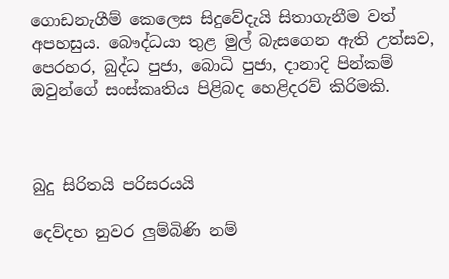ගොඩනැගීම් කෙලෙස සිදුවේදැයි සිතාගැනීම වත් අපහසුය. බෞද්ධයා තුළ මුල් බැසගෙන ඇති උත්සව, පෙරහර, බුද්ධ පුජා, බොධි පුජා, දානාදි පින්කම් ඔවුන්ගේ සංස්කෘතිය පිළිබද හෙළිදරව් කිරිමකි.



බුදු සිරිතයි පරිසරයයි

දෙව්දහ නුවර ලුම්බිණි නම්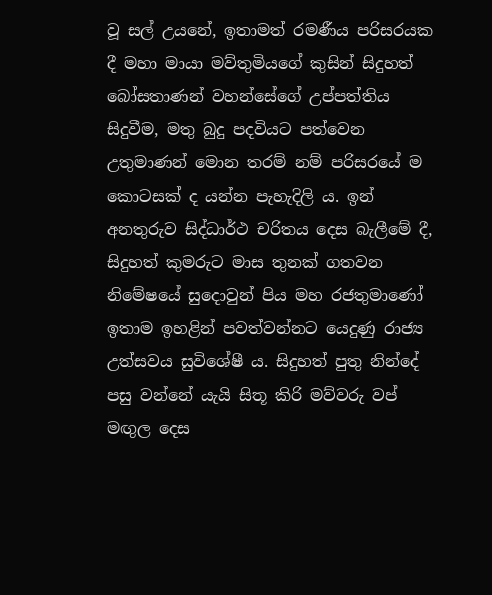වූ සල් උයනේ, ඉතාමත් රමණීය පරිසරයක දී මහා මායා මව්තුමියගේ කුසින් සිදුහත් බෝසතාණන් වහන්සේගේ උප්පත්තිය සිදුවීම, මතු බුදු පදවියට පත්වෙන උතුමාණන් මොන තරම් නම් පරිසරයේ ම කොටසක් ද යන්න පැහැදිලි ය. ඉන් අනතුරුව සිද්ධාර්ථ චරිතය දෙස බැලීමේ දී, සිදුහත් කුමරුට මාස තුනක් ගතවන නිමේෂයේ සුදොවුන් පිය මහ රජතුමාණෝ ඉතාම ඉහළින් පවත්වන්නට යෙදුණු රාජ්‍ය උත්සවය සුවිශේෂී ය. සිදුහත් පුතු නින්දේ පසු වන්නේ යැයි සිතූ කිරි මව්වරු වප් මඟුල දෙස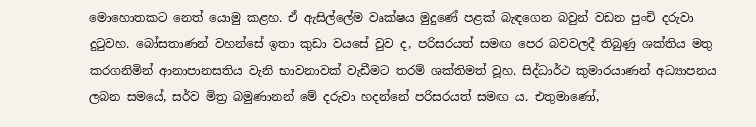මොහොතකට නෙත් යොමු කළහ. ඒ ඇසිල්ලේම වෘක්ෂය මුදුණේ පළක් බැඳගෙන බවුන් වඩන පුංචි දරුවා දුටුවහ. බෝසතාණන් වහන්සේ ඉතා කුඩා වයසේ වුව ද, පරිසරයත් සමඟ පෙර බවවලදී තිබුණු ශක්තිය මතු කරගනිමින් ආනාපානසතිය වැනි භාවනාවක් වැඩීමට තරම් ශක්තිමත් වූහ. සිද්ධාර්ථ කුමාරයාණන් අධ්‍යාපනය ලබන සමයේ, සර්ව මිත්‍ර බමුණානන් මේ දරුවා හදන්නේ පරිසරයත් සමඟ ය. එතුමාණෝ,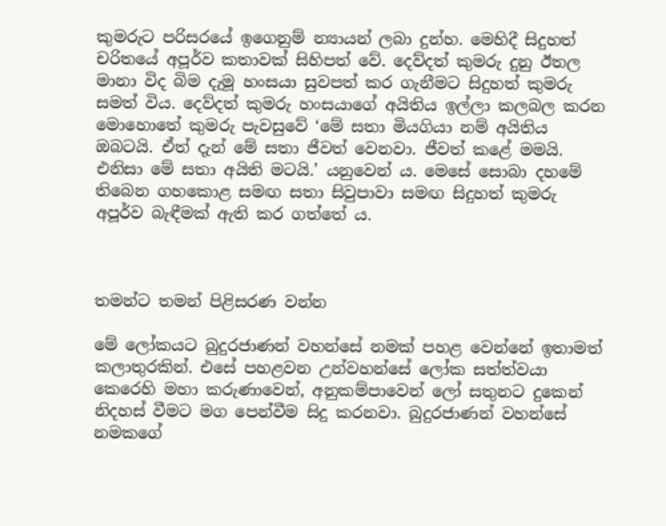කුමරුට පරිසරයේ ඉගෙනුම් න්‍යායන් ලබා දුන්හ. මෙහිදී සිදුහත් චරිතයේ අපූර්ව කතාවක් සිහිපත් වේ. දෙව්දත් කුමරු දුනු ඊතල මානා විද බිම දැමූ හංසයා සුවපත් කර ගැනීමට සිදුහත් කුමරු සමත් විය. දෙව්දත් කුමරු හංසයාගේ අයිතිය ඉල්ලා කලබල කරන මොහොතේ කුමරු පැවසුවේ ‘මේ සතා මියගියා නම් අයිතිය ඔබටයි. ඒත් දැන් මේ සතා ජීවත් වෙනවා. ජීවත් කළේ මමයි. එනිසා මේ සතා අයිති මටයි.’ යනුවෙන් ය. මෙසේ සොබා දහමේ තිබෙන ගහකොළ සමඟ සතා සිවුපාවා සමඟ සිදුහත් කුමරු අපූර්ව බැඳීමක් ඇති කර ගත්තේ ය.



තමන්ට තමන් පිළිසරණ වන්න

මේ ලෝකයට බුදුරජාණන් වහන්සේ නමක් පහළ වෙන්නේ ඉතාමත් කලාතුරකින්. එසේ පහළවන උන්වහන්සේ ලෝක සත්ත්වයා කෙරෙහි මහා කරුණාවෙන්, අනුකම්පාවෙන් ලෝ සතුනට දුකෙන් නිදහස් වීමට මග පෙන්වීම සිදු කරනවා. බුදුරජාණන් වහන්සේ නමකගේ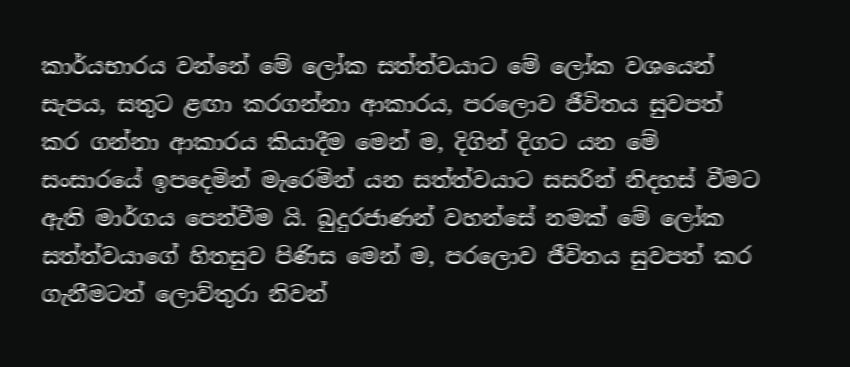කාර්යභාරය වන්නේ මේ ලෝක සත්ත්වයාට මේ ලෝක වශයෙන් සැපය, සතුට ළඟා කරගන්නා ආකාරය, පරලොව ජීවිතය සුවපත් කර ගන්නා ආකාරය කියාදීම මෙන් ම, දිගින් දිගට යන මේ සංසාරයේ ඉපදෙමින් මැරෙමින් යන සත්ත්වයාට සසරින් නිදහස් වීමට ඇති මාර්ගය පෙන්වීම යි. බුදුරජාණන් වහන්සේ නමක් මේ ලෝක සත්ත්වයාගේ හිතසුව පිණිස මෙන් ම, පරලොව ජීවිතය සුවපත් කර ගැනීමටත් ලොව්තුරා නිවන්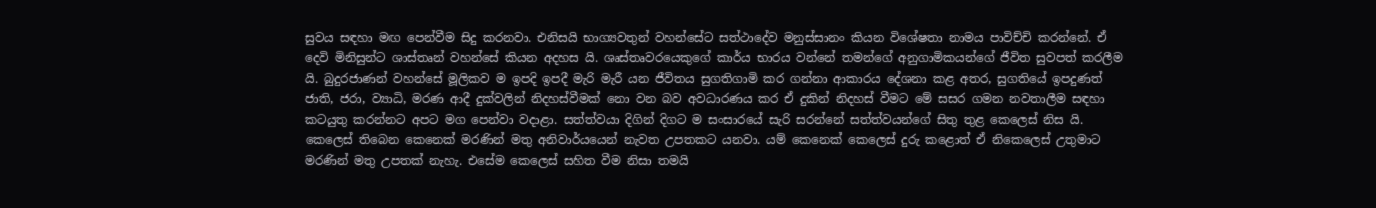සුවය සඳහා මඟ පෙන්වීම සිදු කරනවා. එනිසයි භාග්‍යවතුන් වහන්සේට සත්ථාදේව මනුස්සානං කියන විශේෂතා නාමය පාවිච්චි කරන්නේ. ඒ දෙවි මිනිසුන්ට ශාස්තෘන් වහන්සේ කියන අදහස යි. ශෘස්තෘවරයෙකුගේ කාර්ය භාරය වන්නේ තමන්ගේ අනුගාමිකයන්ගේ ජීවිත සුවපත් කරලීම යි. බුදුරජාණන් වහන්සේ මූලිකව ම ඉපදි ඉපදී මැරි මැරී යන ජීවිතය සුගතිගාමි කර ගන්නා ආකාරය දේශනා කළ අතර, සුගතියේ ඉපදුණත් ජාති, ජරා, ව්‍යාධි, මරණ ආදී දුක්වලින් නිදහස්වීමක් නො වන බව අවධාරණය කර ඒ දුකින් නිදහස් වීමට මේ සසර ගමන නවතාලීම සඳහා කටයුතු කරන්නට අපට මග පෙන්වා වදාළා. සත්ත්වයා දිගින් දිගට ම සංසාරයේ සැරි සරන්නේ සත්ත්වයන්ගේ සිතු තුළ කෙලෙස් නිස යි. කෙලෙස් තිබෙන කෙනෙක් මරණින් මතු අනිවාර්යයෙන් නැවත උපතකට යනවා. යම් කෙනෙක් කෙලෙස් දුරු කළොත් ඒ නිකෙලෙස් උතුමාට මරණින් මතු උපතක් නැහැ. එසේම කෙලෙස් සහිත වීම නිසා තමයි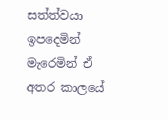සත්ත්වයා ඉපදෙමින් මැරෙමින් ඒ අතර කාලයේ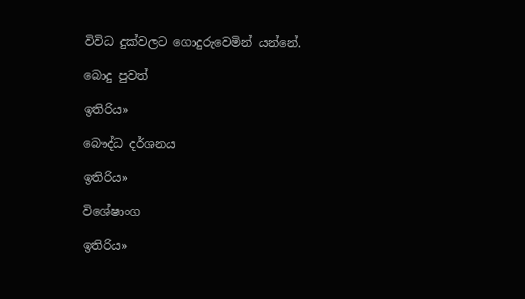විවිධ දුක්වලට ගොදුරුවෙමින් යන්නේ.

බොදු පුවත්

ඉතිරිය»

බෞද්ධ දර්ශනය

ඉතිරිය»

විශේෂාංග

ඉතිරිය»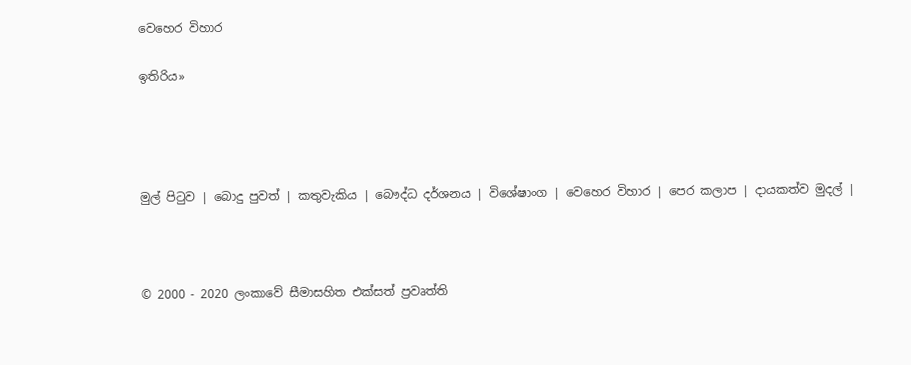වෙහෙර විහාර

ඉතිරිය»




මුල් පිටුව | බොදු පුවත් | කතුවැකිය | බෞද්ධ දර්ශනය | විශේෂාංග | වෙහෙර විහාර | පෙර කලාප | දායකත්ව මුදල් |



© 2000 - 2020 ලංකාවේ සීමාසහිත එක්සත් ප්‍රවෘත්ති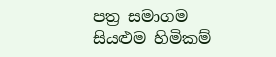පත්‍ර සමාගම
සියළුම හිමිකම්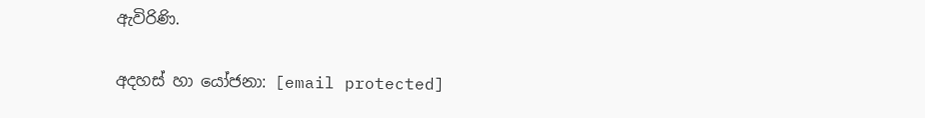ඇවිරිණි.

අදහස් හා යෝජනා: [email protected]